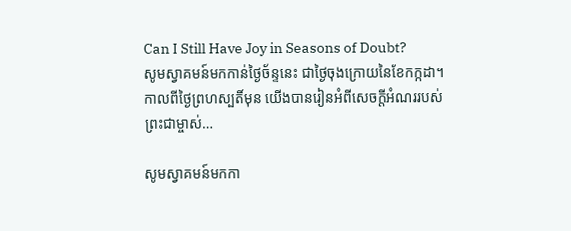Can I Still Have Joy in Seasons of Doubt?
សូមស្វាគមន៍មកកាន់ថ្ងៃច័ន្ទនេះ ជាថ្ងៃចុងក្រោយនៃខែកក្កដា។ កាលពីថ្ងៃព្រហស្បតិ៍មុន យើងបានរៀនអំពីសេចក្ដីអំណររបស់ព្រះជាម្ចាស់…

សូមស្វាគមន៍មកកា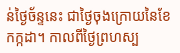ន់ថ្ងៃច័ន្ទនេះ ជាថ្ងៃចុងក្រោយនៃខែកក្កដា។ កាលពីថ្ងៃព្រហស្ប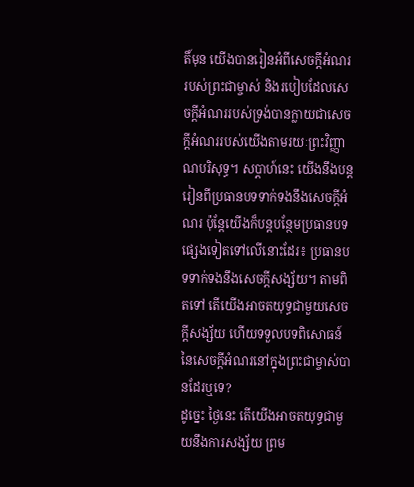តិ៍មុន យើងបានរៀនអំពីសេចក្ដីអំណររបស់ព្រះជាម្ចាស់ និងរបៀបដែលសេចក្ដីអំណររបស់ទ្រង់បានក្លាយជាសេចក្ដីអំណររបស់យើងតាមរយៈព្រះវិញ្ញាណបរិសុទ្ធ។ សប្ដាហ៍នេះ យើងនឹងបន្តរៀនពីប្រធានបទទាក់ទងនឹងសេចក្ដីអំណរ ប៉ុន្តែយើងក៏បន្តបន្ថែមប្រធានបទផ្សេងទៀតទៅលើនោះដែរ៖ ប្រធានបទទាក់ទងនឹងសេចក្ដីសង្ស័យ។ តាមពិតទៅ តើយើងអាចតយុទ្ធជាមួយសេចក្ដីសង្ស័យ ហើយទទួលបទពិសោធន៍នៃសេចក្ដីអំណរនៅក្នុងព្រះជាម្ចាស់បានដែរឬទេ?
ដូច្នេះ ថ្ងៃនេះ តើយើងអាចតយុទ្ធជាមួយនឹងការសង្ស័យ ព្រម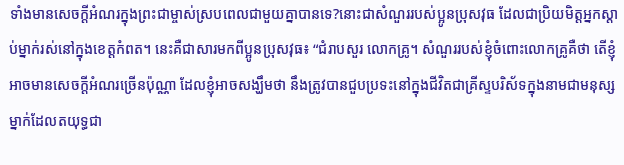ទាំងមានសេចក្ដីអំណរក្នុងព្រះជាម្ចាស់ស្របពេលជាមួយគ្នាបានទេ?នោះជាសំណួររបស់ប្អូនប្រុសវុធ ដែលជាប្រិយមិត្តអ្នកស្ដាប់ម្នាក់រស់នៅក្នុងខេត្តកំពត។ នេះគឺជាសារមកពីប្អូនប្រុសវុធ៖ “ជំរាបសួរ លោកគ្រូ។ សំណួររបស់ខ្ញុំចំពោះលោកគ្រូគឺថា តើខ្ញុំអាចមានសេចក្ដីអំណរច្រើនប៉ុណ្ណា ដែលខ្ញុំអាចសង្ឃឹមថា នឹងត្រូវបានជួបប្រទះនៅក្នុងជីវិតជាគ្រីស្ទបរិស័ទក្នុងនាមជាមនុស្សម្នាក់ដែលតយុទ្ធជា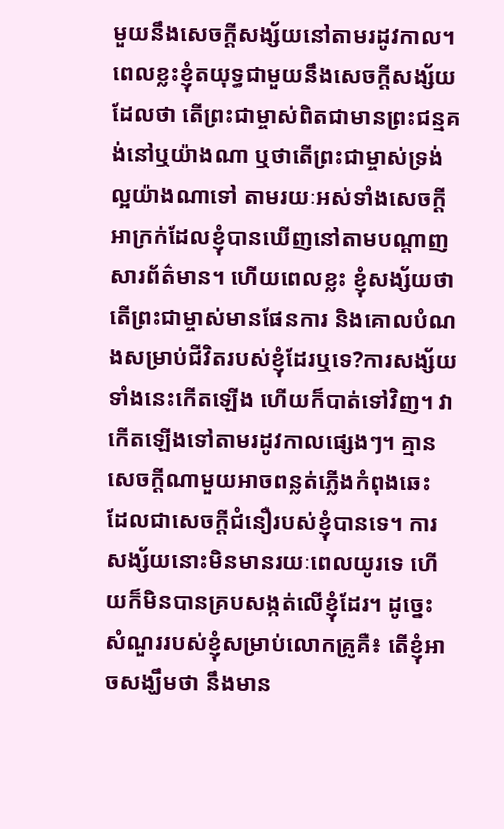មួយនឹងសេចក្ដីសង្ស័យនៅតាមរដូវកាល។ ពេលខ្លះខ្ញុំតយុទ្ធជាមួយនឹងសេចក្ដីសង្ស័យដែលថា តើព្រះជាម្ចាស់ពិតជាមានព្រះជន្មគង់នៅឬយ៉ាងណា ឬថាតើព្រះជាម្ចាស់ទ្រង់ល្អយ៉ាងណាទៅ តាមរយៈអស់ទាំងសេចក្ដីអាក្រក់ដែលខ្ញុំបានឃើញនៅតាមបណ្ដាញសារព័ត៌មាន។ ហើយពេលខ្លះ ខ្ញុំសង្ស័យថា តើព្រះជាម្ចាស់មានផែនការ និងគោលបំណងសម្រាប់ជីវិតរបស់ខ្ញុំដែរឬទេ?ការសង្ស័យទាំងនេះកើតឡើង ហើយក៏បាត់ទៅវិញ។ វាកើតឡើងទៅតាមរដូវកាលផ្សេងៗ។ គ្មានសេចក្ដីណាមួយអាចពន្លត់ភ្លើងកំពុងឆេះ ដែលជាសេចក្ដីជំនឿរបស់ខ្ញុំបានទេ។ ការសង្ស័យនោះមិនមានរយៈពេលយូរទេ ហើយក៏មិនបានគ្របសង្កត់លើខ្ញុំដែរ។ ដូច្នេះ សំណួររបស់ខ្ញុំសម្រាប់លោកគ្រូគឺ៖ តើខ្ញុំអាចសង្ឃឹមថា នឹងមាន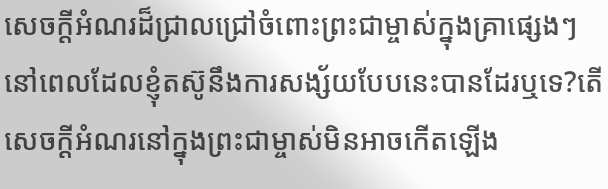សេចក្តីអំណរដ៏ជ្រាលជ្រៅចំពោះព្រះជាម្ចាស់ក្នុងគ្រាផ្សេងៗ នៅពេលដែលខ្ញុំតស៊ូនឹងការសង្ស័យបែបនេះបានដែរឬទេ?តើសេចក្ដីអំណរនៅក្នុងព្រះជាម្ចាស់មិនអាចកើតឡើង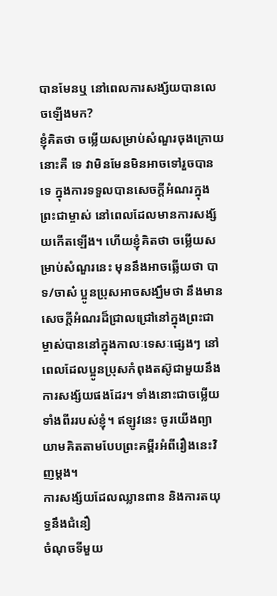បានមែនឬ នៅពេលការសង្ស័យបានលេចឡើងមក?
ខ្ញុំគិតថា ចម្លើយសម្រាប់សំណួរចុងក្រោយនោះគឺ ទេ វាមិនមែនមិនអាចទៅរួចបានទេ ក្នុងការទទួលបានសេចក្ដីអំណរក្នុងព្រះជាម្ចាស់ នៅពេលដែលមានការសង្ស័យកើតឡើង។ ហើយខ្ញុំគិតថា ចម្លើយសម្រាប់សំណួរនេះ មុននឹងអាចឆ្លើយថា បាទ/ចាស៎ ប្អូនប្រុសអាចសង្ឃឹមថា នឹងមានសេចក្តីអំណរដ៏ជ្រាលជ្រៅនៅក្នុងព្រះជាម្ចាស់បាននៅក្នុងកាលៈទេសៈផ្សេងៗ នៅពេលដែលប្អូនប្រុសកំពុងតស៊ូជាមួយនឹងការសង្ស័យផងដែរ។ ទាំងនោះជាចម្លើយទាំងពីររបស់ខ្ញុំ។ ឥឡូវនេះ ចូរយើងព្យាយាមគិតតាមបែបព្រះគម្ពីរអំពីរឿងនេះវិញម្ដង។
ការសង្ស័យដែលឈ្លានពាន និងការតយុទ្ធនឹងជំនឿ
ចំណុចទីមួយ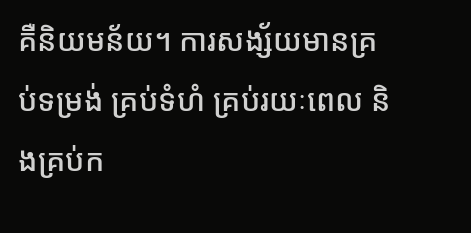គឺនិយមន័យ។ ការសង្ស័យមានគ្រប់ទម្រង់ គ្រប់ទំហំ គ្រប់រយៈពេល និងគ្រប់ក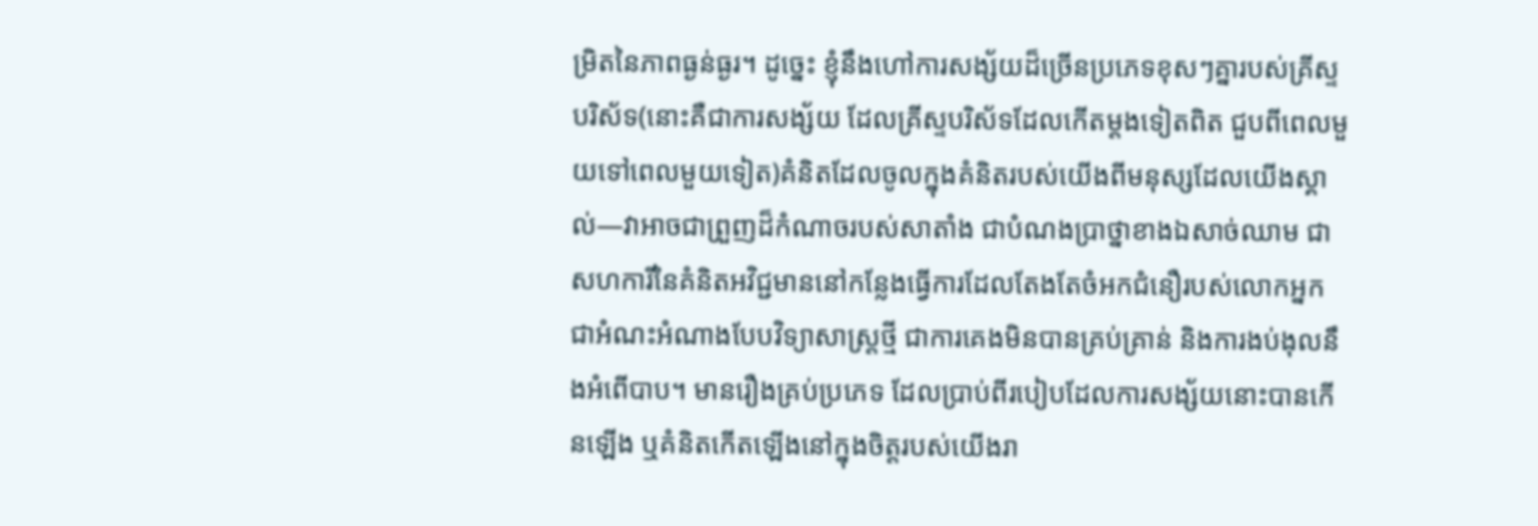ម្រិតនៃភាពធ្ងន់ធ្ងរ។ ដូច្នេះ ខ្ញុំនឹងហៅការសង្ស័យដ៏ច្រើនប្រភេទខុសៗគ្នារបស់គ្រីស្ទបរិស័ទ(នោះគឺជាការសង្ស័យ ដែលគ្រីស្ទបរិស័ទដែលកើតម្តងទៀតពិត ជួបពីពេលមួយទៅពេលមួយទៀត)គំនិតដែលចូលក្នុងគំនិតរបស់យើងពីមនុស្សដែលយើងស្គាល់—វាអាចជាព្រួញដ៏កំណាចរបស់សាតាំង ជាបំណងប្រាថ្នាខាងឯសាច់ឈាម ជាសហការីនៃគំនិតអវិជ្ជមាននៅកន្លែងធ្វើការដែលតែងតែចំអកជំនឿរបស់លោកអ្នក ជាអំណះអំណាងបែបវិទ្យាសាស្ត្រថ្មី ជាការគេងមិនបានគ្រប់គ្រាន់ និងការងប់ងុលនឹងអំពើបាប។ មានរឿងគ្រប់ប្រភេទ ដែលប្រាប់ពីរបៀបដែលការសង្ស័យនោះបានកើនឡើង ឬគំនិតកើតឡើងនៅក្នុងចិត្តរបស់យើងរា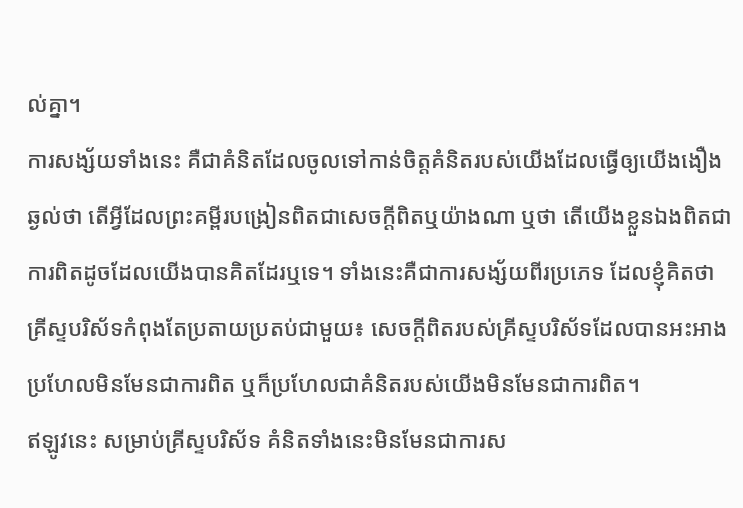ល់គ្នា។
ការសង្ស័យទាំងនេះ គឺជាគំនិតដែលចូលទៅកាន់ចិត្តគំនិតរបស់យើងដែលធ្វើឲ្យយើងងឿងឆ្ងល់ថា តើអ្វីដែលព្រះគម្ពីរបង្រៀនពិតជាសេចក្ដីពិតឬយ៉ាងណា ឬថា តើយើងខ្លួនឯងពិតជាការពិតដូចដែលយើងបានគិតដែរឬទេ។ ទាំងនេះគឺជាការសង្ស័យពីរប្រភេទ ដែលខ្ញុំគិតថា គ្រីស្ទបរិស័ទកំពុងតែប្រតាយប្រតប់ជាមួយ៖ សេចក្ដីពិតរបស់គ្រីស្ទបរិស័ទដែលបានអះអាងប្រហែលមិនមែនជាការពិត ឬក៏ប្រហែលជាគំនិតរបស់យើងមិនមែនជាការពិត។
ឥឡូវនេះ សម្រាប់គ្រីស្ទបរិស័ទ គំនិតទាំងនេះមិនមែនជាការស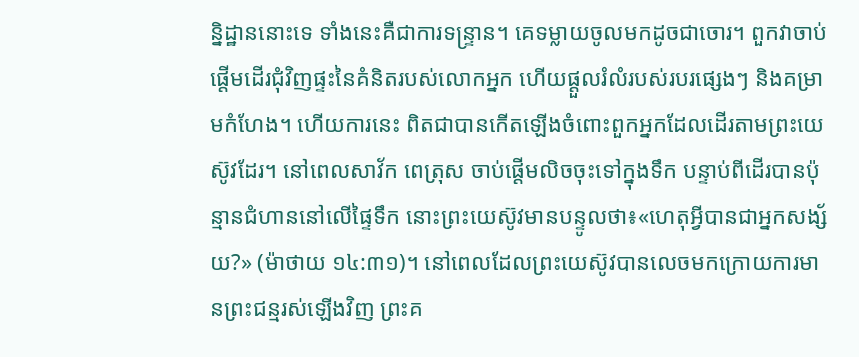ន្និដ្ឋាននោះទេ ទាំងនេះគឺជាការទន្ទ្រាន។ គេទម្លាយចូលមកដូចជាចោរ។ ពួកវាចាប់ផ្តើមដើរជុំវិញផ្ទះនៃគំនិតរបស់លោកអ្នក ហើយផ្ដួលរំលំរបស់របរផ្សេងៗ និងគម្រាមកំហែង។ ហើយការនេះ ពិតជាបានកើតឡើងចំពោះពួកអ្នកដែលដើរតាមព្រះយេស៊ូវដែរ។ នៅពេលសាវ័ក ពេត្រុស ចាប់ផ្ដើមលិចចុះទៅក្នុងទឹក បន្ទាប់ពីដើរបានប៉ុន្មានជំហាននៅលើផ្ទៃទឹក នោះព្រះយេស៊ូវមានបន្ទូលថា៖«ហេតុអ្វីបានជាអ្នកសង្ស័យ?» (ម៉ាថាយ ១៤:៣១)។ នៅពេលដែលព្រះយេស៊ូវបានលេចមកក្រោយការមានព្រះជន្មរស់ឡើងវិញ ព្រះគ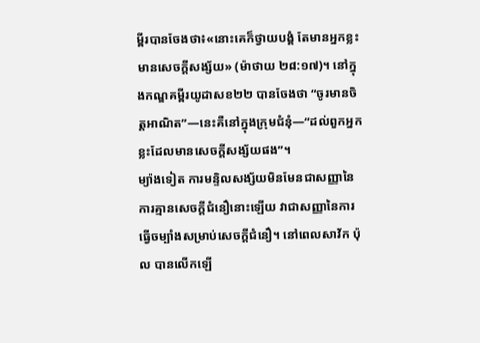ម្ពីរបានចែងថា៖«នោះគេក៏ថ្វាយបង្គំ តែមានអ្នកខ្លះមានសេចក្តីសង្ស័យ» (ម៉ាថាយ ២៨:១៧)។ នៅក្នុងកណ្ឌគម្ពីរយូដាសខ២២ បានចែងថា “ចូរមានចិត្តអាណិត”—នេះគឺនៅក្នុងក្រុមជំនុំ—“ដល់ពួកអ្នកខ្លះដែលមានសេចក្តីសង្ស័យផង”។
ម្យ៉ាងទៀត ការមន្ទិលសង្ស័យមិនមែនជាសញ្ញានៃការគ្មានសេចក្ដីជំនឿនោះឡើយ វាជាសញ្ញានៃការធ្វើចម្បាំងសម្រាប់សេចក្ដីជំនឿ។ នៅពេលសាវ័ក ប៉ុល បានលើកឡើ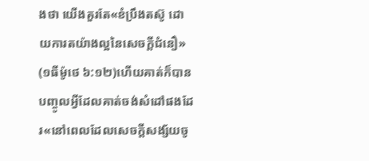ងថា យើងគួរតែ«ខំប្រឹងតស៊ូ ដោយការតយ៉ាងល្អនៃសេចក្តីជំនឿ» (១ធីម៉ូថេ ៦:១២)ហើយគាត់ក៏បានបញ្ចូលអ្វីដែលគាត់ចង់សំដៅផងដែរ«នៅពេលដែលសេចក្ដីសង្ស័យចូ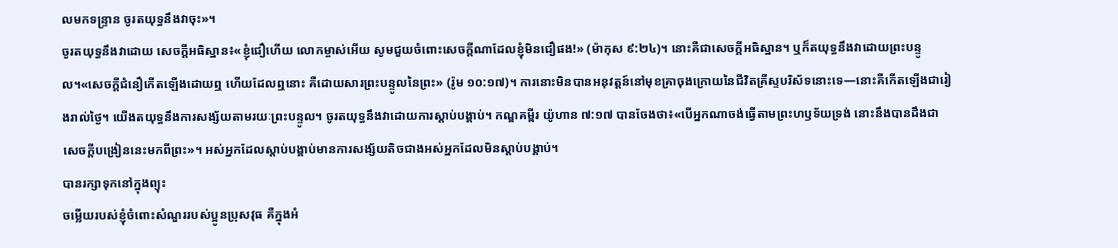លមកទន្ទ្រាន ចូរតយុទ្ធនឹងវាចុះ»។
ចូរតយុទ្ធនឹងវាដោយ សេចក្ដីអធិស្ឋាន៖«ខ្ញុំជឿហើយ លោកម្ចាស់អើយ សូមជួយចំពោះសេចក្តីណាដែលខ្ញុំមិនជឿផង!» (ម៉ាកុស ៩:២៤)។ នោះគឺជាសេចក្ដីអធិស្ឋាន។ ឬក៏តយុទ្ធនឹងវាដោយព្រះបន្ទូល។«សេចក្តីជំនឿកើតឡើងដោយឮ ហើយដែលឮនោះ គឺដោយសារព្រះបន្ទូលនៃព្រះ» (រ៉ូម ១០:១៧)។ ការនោះមិនបានអនុវត្តន៍នៅមុខគ្រាចុងក្រោយនៃជីវិតគ្រីស្ទបរិស័ទនោះទេ—នោះគឺកើតឡើងជារៀងរាល់ថ្ងៃ។ យើងតយុទ្ធនឹងការសង្ស័យតាមរយៈព្រះបន្ទូល។ ចូរតយុទ្ធនឹងវាដោយការស្ដាប់បង្គាប់។ កណ្ឌគម្ពីរ យ៉ូហាន ៧:១៧ បានចែងថា៖«បើអ្នកណាចង់ធ្វើតាមព្រះហឫទ័យទ្រង់ នោះនឹងបានដឹងជាសេចក្តីបង្រៀននេះមកពីព្រះ»។ អស់អ្នកដែលស្ដាប់បង្គាប់មានការសង្ស័យតិចជាងអស់អ្នកដែលមិនស្ដាប់បង្គាប់។
បានរក្សាទុកនៅក្នុងព្យុះ
ចម្លើយរបស់ខ្ញុំចំពោះសំណួររបស់ប្អូនប្រុសវុធ គឺក្នុងអំ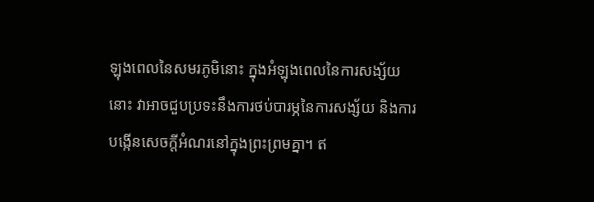ឡុងពេលនៃសមរភូមិនោះ ក្នុងអំឡុងពេលនៃការសង្ស័យនោះ វាអាចជួបប្រទះនឹងការថប់បារម្ភនៃការសង្ស័យ និងការបង្កើនសេចក្តីអំណរនៅក្នុងព្រះព្រមគ្នា។ ឥ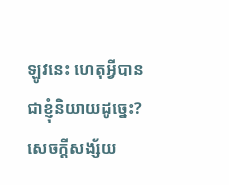ឡូវនេះ ហេតុអ្វីបានជាខ្ញុំនិយាយដូច្នេះ?
សេចក្ដីសង្ស័យ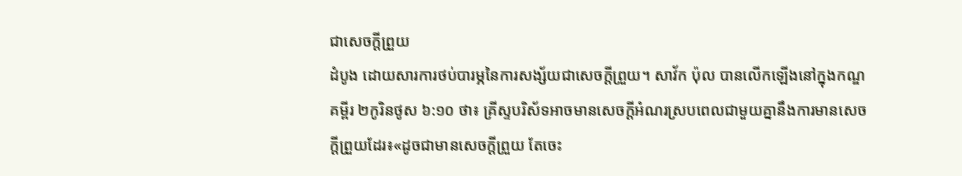ជាសេចក្ដីព្រួយ
ដំបូង ដោយសារការថប់បារម្ភនៃការសង្ស័យជាសេចក្ដីព្រួយ។ សាវ័ក ប៉ុល បានលើកឡើងនៅក្នុងកណ្ឌគម្ពីរ ២កូរិនថូស ៦:១០ ថា៖ គ្រីស្ទបរិស័ទអាចមានសេចក្តីអំណរស្របពេលជាមួយគ្នានឹងការមានសេចក្ដីព្រួយដែរ៖«ដូចជាមានសេចក្តីព្រួយ តែចេះ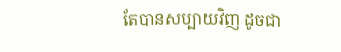តែបានសប្បាយវិញ ដូចជា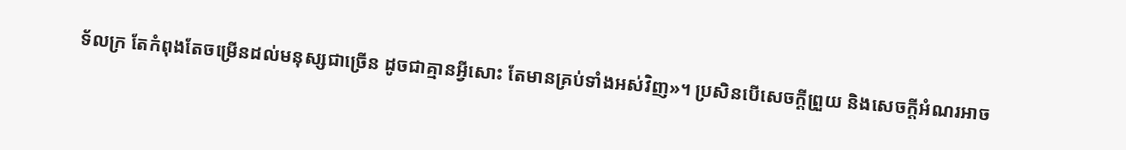ទ័លក្រ តែកំពុងតែចម្រើនដល់មនុស្សជាច្រើន ដូចជាគ្មានអ្វីសោះ តែមានគ្រប់ទាំងអស់វិញ»។ ប្រសិនបើសេចក្ដីព្រួយ និងសេចក្តីអំណរអាច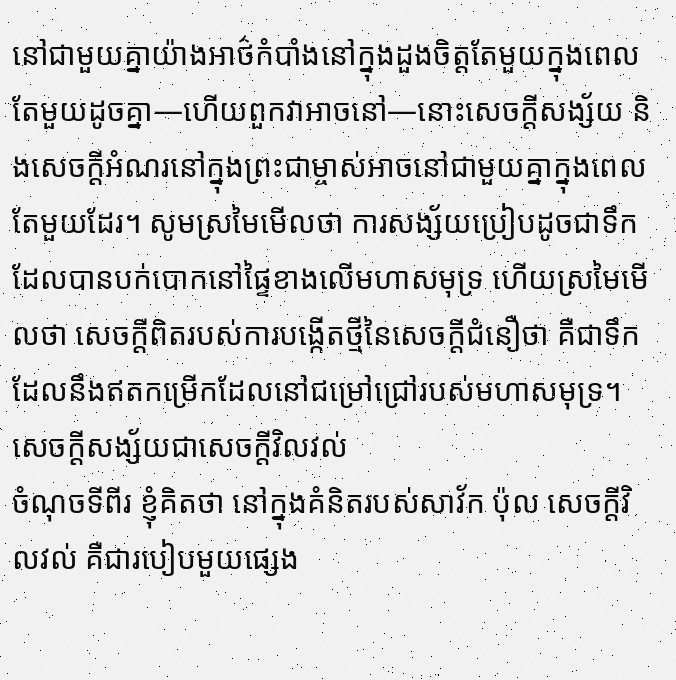នៅជាមួយគ្នាយ៉ាងអាថ៌កំបាំងនៅក្នុងដួងចិត្តតែមួយក្នុងពេលតែមួយដូចគ្នា—ហើយពួកវាអាចនៅ—នោះសេចក្ដីសង្ស័យ និងសេចក្តីអំណរនៅក្នុងព្រះជាម្ចាស់អាចនៅជាមួយគ្នាក្នុងពេលតែមួយដែរ។ សូមស្រមៃមើលថា ការសង្ស័យប្រៀបដូចជាទឹកដែលបានបក់បោកនៅផ្ទៃខាងលើមហាសមុទ្រ ហើយស្រមៃមើលថា សេចក្ដីពិតរបស់ការបង្កើតថ្មីនៃសេចក្តីជំនឿថា គឺជាទឹកដែលនឹងឥតកម្រើកដែលនៅជម្រៅជ្រៅរបស់មហាសមុទ្រ។
សេចក្ដីសង្ស័យជាសេចក្ដីវិលវល់
ចំណុចទីពីរ ខ្ញុំគិតថា នៅក្នុងគំនិតរបស់សាវ័ក ប៉ុល សេចក្ដីវិលវល់ គឺជារបៀបមួយផ្សេង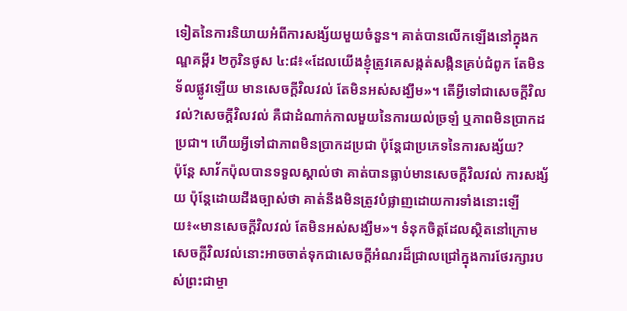ទៀតនៃការនិយាយអំពីការសង្ស័យមួយចំនួន។ គាត់បានលើកឡើងនៅក្នុងកណ្ឌគម្ពីរ ២កូរិនថូស ៤:៨៖«ដែលយើងខ្ញុំត្រូវគេសង្កត់សង្កិនគ្រប់ជំពូក តែមិនទ័លផ្លូវឡើយ មានសេចក្ដីវិលវល់ តែមិនអស់សង្ឃឹម»។ តើអ្វីទៅជាសេចក្ដីវិលវល់?សេចក្ដីវិលវល់ គឺជាដំណាក់កាលមួយនៃការយល់ច្រឡំ ឬភាពមិនប្រាកដប្រជា។ ហើយអ្វីទៅជាភាពមិនប្រាកដប្រជា ប៉ុន្តែជាប្រភេទនៃការសង្ស័យ?
ប៉ុន្តែ សាវ័កប៉ុលបានទទួលស្គាល់ថា គាត់បានធ្លាប់មានសេចក្ដីវិលវល់ ការសង្ស័យ ប៉ុន្តែដោយដឹងច្បាស់ថា គាត់នឹងមិនត្រូវបំផ្លាញដោយការទាំងនោះឡើយ៖«មានសេចក្ដីវិលវល់ តែមិនអស់សង្ឃឹម»។ ទំនុកចិត្តដែលស្ថិតនៅក្រោមសេចក្ដីវិលវល់នោះអាចចាត់ទុកជាសេចក្ដីអំណរដ៏ជ្រាលជ្រៅក្នុងការថែរក្សារបស់ព្រះជាម្ចា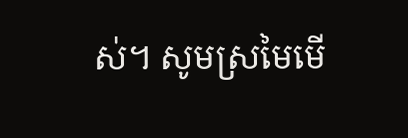ស់។ សូមស្រមៃមើ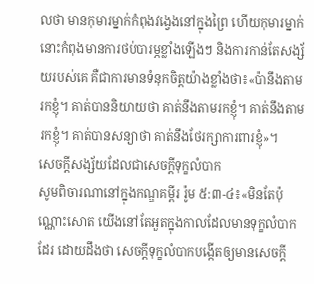លថា មានកុមារម្នាក់កំពុងវង្វេងនៅក្នុងព្រៃ ហើយកុមារម្នាក់នោះកំពុងមានការថប់បារម្ភខ្លាំងឡើងៗ និងការកាន់តែសង្ស័យរបស់គេ គឺជាការមានទំនុកចិត្តយ៉ាងខ្លាំងថា៖«ប៉ានឹងតាមរកខ្ញុំ។ គាត់បាននិយាយថា គាត់នឹងតាមរកខ្ញុំ។ គាត់នឹងតាមរកខ្ញុំ។ គាត់បានសន្យាថា គាត់នឹងថែរក្សាការពារខ្ញុំ»។
សេចក្ដីសង្ស័យដែលជាសេចក្ដីទុក្ខលំបាក
សូមពិចារណានៅក្នុងកណ្ឌគម្ពីរ រ៉ូម ៥:៣-៤៖«មិនតែប៉ុណ្ណោះសោត យើងនៅតែអួតក្នុងកាលដែលមានទុក្ខលំបាកដែរ ដោយដឹងថា សេចក្តីទុក្ខលំបាកបង្កើតឲ្យមានសេចក្តី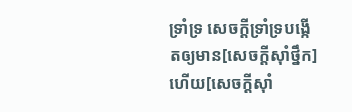ទ្រាំទ្រ សេចក្តីទ្រាំទ្របង្កើតឲ្យមាន[សេចក្តីស៊ាំថ្នឹក]ហើយ[សេចក្តីស៊ាំ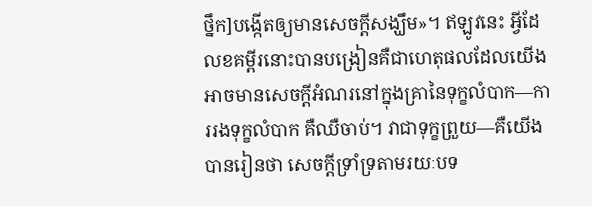ថ្នឹក]បង្កើតឲ្យមានសេចក្តីសង្ឃឹម»។ ឥឡូវនេះ អ្វីដែលខគម្ពីរនោះបានបង្រៀនគឺជាហេតុផលដែលយើងអាចមានសេចក្ដីអំណរនៅក្នុងគ្រានៃទុក្ខលំបាក—ការរងទុក្ខលំបាក គឺឈឺចាប់។ វាជាទុក្ខព្រួយ—គឺយើងបានរៀនថា សេចក្ដីទ្រាំទ្រតាមរយៈបទ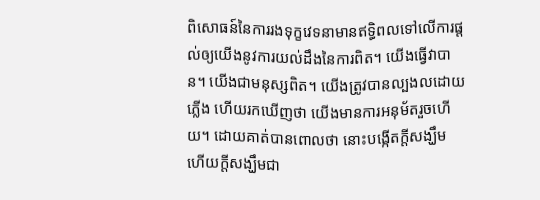ពិសោធន៍នៃការរងទុក្ខវេទនាមានឥទ្ធិពលទៅលើការផ្តល់ឲ្យយើងនូវការយល់ដឹងនៃការពិត។ យើងធ្វើវាបាន។ យើងជាមនុស្សពិត។ យើងត្រូវបានល្បងលដោយភ្លើង ហើយរកឃើញថា យើងមានការអនុម័តរួចហើយ។ ដោយគាត់បានពោលថា នោះបង្កើតក្តីសង្ឃឹម ហើយក្តីសង្ឃឹមជា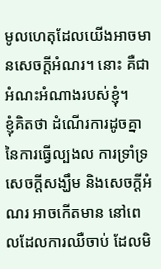មូលហេតុដែលយើងអាចមានសេចក្ដីអំណរ។ នោះ គឺជាអំណះអំណាងរបស់ខ្ញុំ។
ខ្ញុំគិតថា ដំណើរការដូចគ្នានៃការធ្វើល្បងល ការទ្រាំទ្រ សេចក្តីសង្ឃឹម និងសេចក្តីអំណរ អាចកើតមាន នៅពេលដែលការឈឺចាប់ ដែលមិ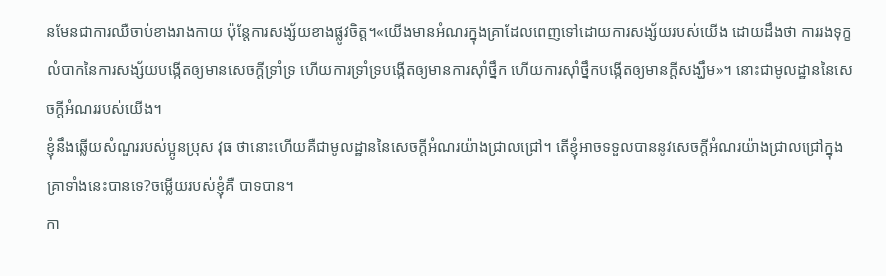នមែនជាការឈឺចាប់ខាងរាងកាយ ប៉ុន្តែការសង្ស័យខាងផ្លូវចិត្ត។«យើងមានអំណរក្នុងគ្រាដែលពេញទៅដោយការសង្ស័យរបស់យើង ដោយដឹងថា ការរងទុក្ខលំបាកនៃការសង្ស័យបង្កើតឲ្យមានសេចក្ដីទ្រាំទ្រ ហើយការទ្រាំទ្របង្កើតឲ្យមានការស៊ាំថ្នឹក ហើយការស៊ាំថ្នឹកបង្កើតឲ្យមានក្ដីសង្ឃឹម»។ នោះជាមូលដ្ឋាននៃសេចក្តីអំណររបស់យើង។
ខ្ញុំនឹងឆ្លើយសំណួររបស់ប្អូនប្រុស វុធ ថានោះហើយគឺជាមូលដ្ឋាននៃសេចក្ដីអំណរយ៉ាងជ្រាលជ្រៅ។ តើខ្ញុំអាចទទួលបាននូវសេចក្ដីអំណរយ៉ាងជ្រាលជ្រៅក្នុងគ្រាទាំងនេះបានទេ?ចម្លើយរបស់ខ្ញុំគឺ បាទបាន។
កា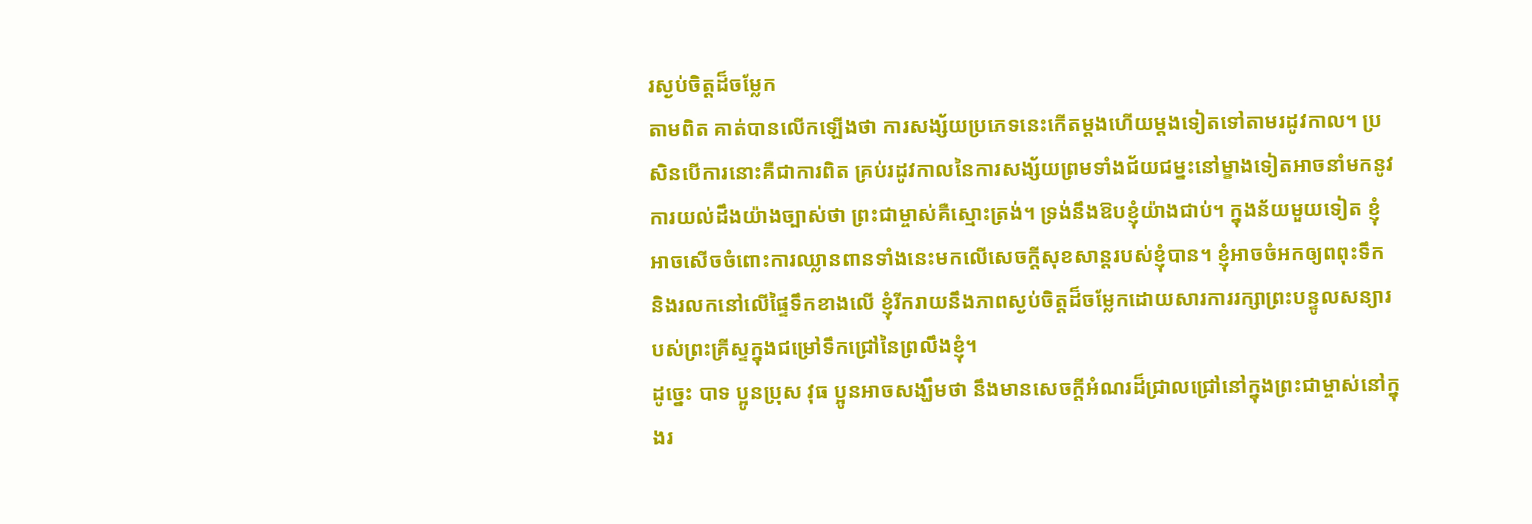រស្ងប់ចិត្តដ៏ចម្លែក
តាមពិត គាត់បានលើកឡើងថា ការសង្ស័យប្រភេទនេះកើតម្ដងហើយម្ដងទៀតទៅតាមរដូវកាល។ ប្រសិនបើការនោះគឺជាការពិត គ្រប់រដូវកាលនៃការសង្ស័យព្រមទាំងជ័យជម្នះនៅម្ខាងទៀតអាចនាំមកនូវការយល់ដឹងយ៉ាងច្បាស់ថា ព្រះជាម្ចាស់គឺស្មោះត្រង់។ ទ្រង់នឹងឱបខ្ញុំយ៉ាងជាប់។ ក្នុងន័យមួយទៀត ខ្ញុំអាចសើចចំពោះការឈ្លានពានទាំងនេះមកលើសេចក្ដីសុខសាន្ដរបស់ខ្ញុំបាន។ ខ្ញុំអាចចំអកឲ្យពពុះទឹក និងរលកនៅលើផ្ទៃទឹកខាងលើ ខ្ញុំរីករាយនឹងភាពស្ងប់ចិត្តដ៏ចម្លែកដោយសារការរក្សាព្រះបន្ទូលសន្យារបស់ព្រះគ្រីស្ទក្នុងជម្រៅទឹកជ្រៅនៃព្រលឹងខ្ញុំ។
ដូច្នេះ បាទ ប្អូនប្រុស វុធ ប្អូនអាចសង្ឃឹមថា នឹងមានសេចក្តីអំណរដ៏ជ្រាលជ្រៅនៅក្នុងព្រះជាម្ចាស់នៅក្នុងរ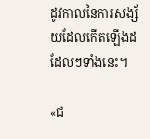ដូវកាលនៃការសង្ស័យដែលកើតឡើងដដែលៗទាំងនេះ។

«ជ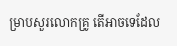ម្រាបសួរលោកគ្រូ តើអាចទេដែល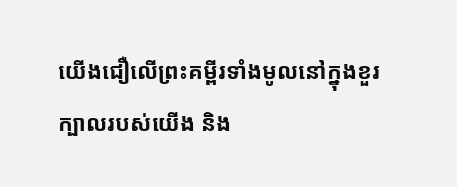យើងជឿលើព្រះគម្ពីរទាំងមូលនៅក្នុងខួរក្បាលរបស់យើង និង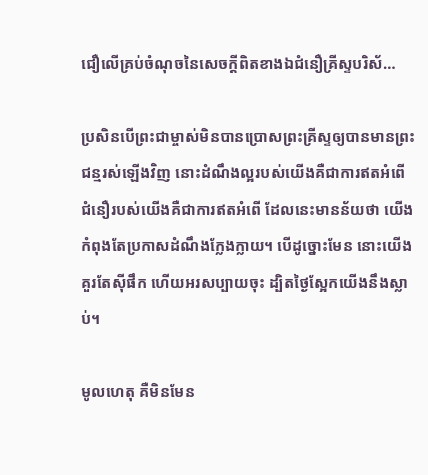ជឿលើគ្រប់ចំណុចនៃសេចក្ដីពិតខាងឯជំនឿគ្រីស្ទបរិស័…

ប្រសិនបើព្រះជាម្ចាស់មិនបានប្រោសព្រះគ្រីស្ទឲ្យបានមានព្រះជន្មរស់ឡើងវិញ នោះដំណឹងល្អរបស់យើងគឺជាការឥតអំពើ ជំនឿរបស់យើងគឺជាការឥតអំពើ ដែលនេះមានន័យថា យើងកំពុងតែប្រកាសដំណឹងក្លែងក្លាយ។ បើដូច្នោះមែន នោះយើងគួរតែស៊ីផឹក ហើយអរសប្បាយចុះ ដ្បិតថ្ងៃស្អែកយើងនឹងស្លាប់។

មូលហេតុ គឺមិនមែន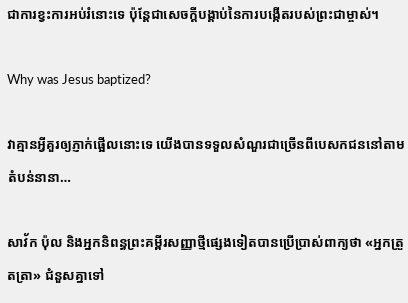ជាការខ្វះការអប់រំនោះទេ ប៉ុន្តែជាសេចក្ដីបង្គាប់នៃការបង្កើតរបស់ព្រះជាម្ចាស់។

Why was Jesus baptized?

វាគ្មានអ្វីគួរឲ្យភ្ញាក់ផ្អើលនោះទេ យើងបានទទួលសំណួរជាច្រើនពីបេសកជននៅតាមតំបន់នានា…

សាវ័ក ប៉ុល និងអ្នកនិពន្ធព្រះគម្ពីរសញ្ញាថ្មីផ្សេងទៀតបានប្រើប្រាស់ពាក្យថា «អ្នកត្រួតត្រា» ជំនួសគ្នាទៅ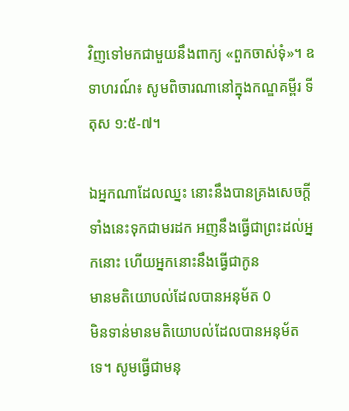វិញទៅមកជាមួយនឹងពាក្យ «ពួកចាស់ទុំ»។ ឧទាហរណ៍៖ សូមពិចារណានៅក្នុងកណ្ឌគម្ពីរ ទីតុស ១:៥-៧។

ឯអ្នកណាដែលឈ្នះ នោះនឹងបានគ្រងសេចក្ដីទាំងនេះទុកជាមរដក អញនឹងធ្វើជាព្រះដល់អ្នកនោះ ហើយអ្នកនោះនឹងធ្វើជាកូន
មានមតិយោបល់ដែលបានអនុម័ត 0
មិនទាន់មានមតិយោបល់ដែលបានអនុម័តទេ។ សូមធ្វើជាមនុ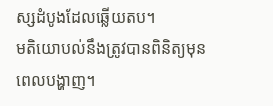ស្សដំបូងដែលឆ្លើយតប។
មតិយោបល់នឹងត្រូវបានពិនិត្យមុនពេលបង្ហាញ។